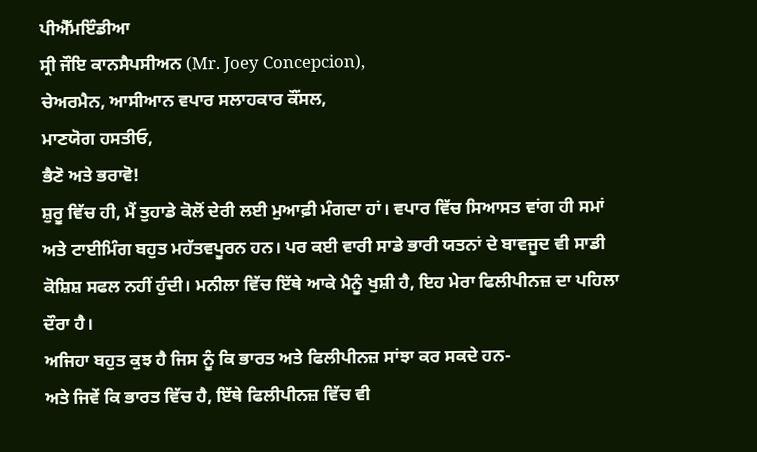ਪੀਐੱਮਇੰਡੀਆ
ਸ੍ਰੀ ਜੌਇ ਕਾਨਸੈਪਸੀਅਨ (Mr. Joey Concepcion),
ਚੇਅਰਮੈਨ, ਆਸੀਆਨ ਵਪਾਰ ਸਲਾਹਕਾਰ ਕੌਂਸਲ,
ਮਾਣਯੋਗ ਹਸਤੀਓ,
ਭੈਣੋ ਅਤੇ ਭਰਾਵੋ!
ਸ਼ੁਰੂ ਵਿੱਚ ਹੀ, ਮੈਂ ਤੁਹਾਡੇ ਕੋਲੋਂ ਦੇਰੀ ਲਈ ਮੁਆਫ਼ੀ ਮੰਗਦਾ ਹਾਂ। ਵਪਾਰ ਵਿੱਚ ਸਿਆਸਤ ਵਾਂਗ ਹੀ ਸਮਾਂ ਅਤੇ ਟਾਈਮਿੰਗ ਬਹੁਤ ਮਹੱਤਵਪੂਰਨ ਹਨ। ਪਰ ਕਈ ਵਾਰੀ ਸਾਡੇ ਭਾਰੀ ਯਤਨਾਂ ਦੇ ਬਾਵਜੂਦ ਵੀ ਸਾਡੀ ਕੋਸ਼ਿਸ਼ ਸਫਲ ਨਹੀਂ ਹੁੰਦੀ। ਮਨੀਲਾ ਵਿੱਚ ਇੱਥੇ ਆਕੇ ਮੈਨੂੰ ਖੁਸ਼ੀ ਹੈ, ਇਹ ਮੇਰਾ ਫਿਲੀਪੀਨਜ਼ ਦਾ ਪਹਿਲਾ ਦੌਰਾ ਹੈ।
ਅਜਿਹਾ ਬਹੁਤ ਕੁਝ ਹੈ ਜਿਸ ਨੂੰ ਕਿ ਭਾਰਤ ਅਤੇ ਫਿਲੀਪੀਨਜ਼ ਸਾਂਝਾ ਕਰ ਸਕਦੇ ਹਨ-
ਅਤੇ ਜਿਵੇਂ ਕਿ ਭਾਰਤ ਵਿੱਚ ਹੈ, ਇੱਥੇ ਫਿਲੀਪੀਨਜ਼ ਵਿੱਚ ਵੀ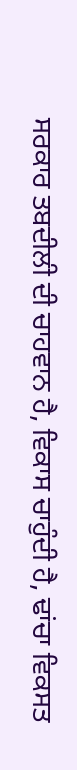ਸਰਕਾਰ ਤਬਦੀਲੀ ਦੀ ਚਾਹਵਾਨ ਹੈ, ਵਿਕਾਸ ਚਾਹੁੰਦੀ ਹੈ, ਢਾਂਚਾ ਵਿਕਸਤ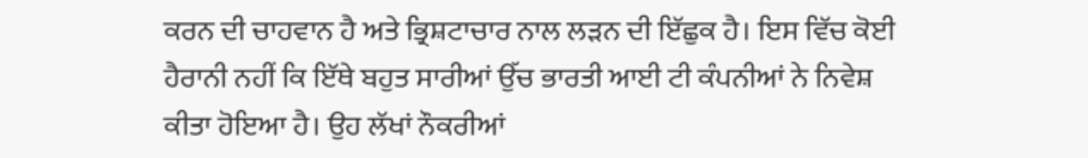ਕਰਨ ਦੀ ਚਾਹਵਾਨ ਹੈ ਅਤੇ ਭ੍ਰਿਸ਼ਟਾਚਾਰ ਨਾਲ ਲੜਨ ਦੀ ਇੱਛੁਕ ਹੈ। ਇਸ ਵਿੱਚ ਕੋਈ ਹੈਰਾਨੀ ਨਹੀਂ ਕਿ ਇੱਥੇ ਬਹੁਤ ਸਾਰੀਆਂ ਉੱਚ ਭਾਰਤੀ ਆਈ ਟੀ ਕੰਪਨੀਆਂ ਨੇ ਨਿਵੇਸ਼ ਕੀਤਾ ਹੋਇਆ ਹੈ। ਉਹ ਲੱਖਾਂ ਨੌਕਰੀਆਂ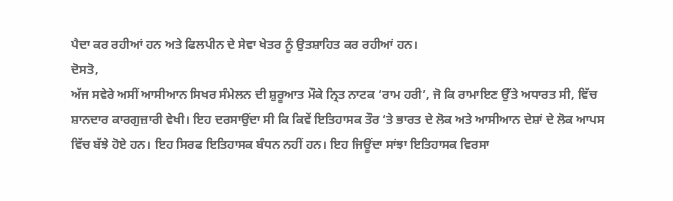ਪੈਦਾ ਕਰ ਰਹੀਆਂ ਹਨ ਅਤੇ ਫਿਲਪੀਨ ਦੇ ਸੇਵਾ ਖੇਤਰ ਨੂੰ ਉਤਸ਼ਾਹਿਤ ਕਰ ਰਹੀਆਂ ਹਨ।
ਦੋਸਤੋ,
ਅੱਜ ਸਵੇਰੇ ਅਸੀਂ ਆਸੀਆਨ ਸਿਖਰ ਸੰਮੇਲਨ ਦੀ ਸ਼ੁਰੂਆਤ ਮੌਕੇ ਨ੍ਰਿਤ ਨਾਟਕ ‘ਰਾਮ ਹਰੀ’, ਜੋ ਕਿ ਰਾਮਾਇਣ ਉੱਤੇ ਅਧਾਰਤ ਸੀ, ਵਿੱਚ ਸ਼ਾਨਦਾਰ ਕਾਰਗੁਜ਼ਾਰੀ ਵੇਖੀ। ਇਹ ਦਰਸਾਉਂਦਾ ਸੀ ਕਿ ਕਿਵੇਂ ਇਤਿਹਾਸਕ ਤੌਰ ‘ਤੇ ਭਾਰਤ ਦੇ ਲੋਕ ਅਤੇ ਆਸੀਆਨ ਦੇਸ਼ਾਂ ਦੇ ਲੋਕ ਆਪਸ ਵਿੱਚ ਬੱਝੇ ਹੋਏ ਹਨ। ਇਹ ਸਿਰਫ ਇਤਿਹਾਸਕ ਬੰਧਨ ਨਹੀਂ ਹਨ। ਇਹ ਜਿਊਂਦਾ ਸਾਂਝਾ ਇਤਿਹਾਸਕ ਵਿਰਸਾ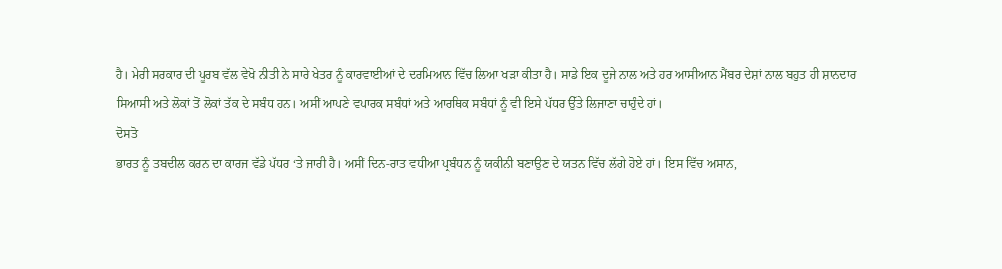ਹੈ। ਮੇਰੀ ਸਰਕਾਰ ਦੀ ਪੂਰਬ ਵੱਲ ਵੇਖੋ ਨੀਤੀ ਨੇ ਸਾਰੇ ਖੇਤਰ ਨੂੰ ਕਾਰਵਾਈਆਂ ਦੇ ਦਰਮਿਆਨ ਵਿੱਚ ਲਿਆ ਖੜਾ ਕੀਤਾ ਹੈ। ਸਾਡੇ ਇਕ ਦੂਜੇ ਨਾਲ ਅਤੇ ਹਰ ਆਸੀਆਨ ਮੈਂਬਰ ਦੇਸ਼ਾਂ ਨਾਲ ਬਹੁਤ ਹੀ ਸ਼ਾਨਦਾਰ ਸਿਆਸੀ ਅਤੇ ਲੋਕਾਂ ਤੋਂ ਲੋਕਾਂ ਤੱਕ ਦੇ ਸਬੰਧ ਹਨ। ਅਸੀਂ ਆਪਣੇ ਵਪਾਰਕ ਸਬੰਧਾਂ ਅਤੇ ਆਰਥਿਕ ਸਬੰਧਾਂ ਨੂੰ ਵੀ ਇਸੇ ਪੱਧਰ ਉੱਤੇ ਲਿਜਾਣਾ ਚਾਹੁੰਦੇ ਹਾਂ।
ਦੋਸਤੋ
ਭਾਰਤ ਨੂੰ ਤਬਦੀਲ ਕਰਨ ਦਾ ਕਾਰਜ ਵੱਡੇ ਪੱਧਰ ‘ਤੇ ਜਾਰੀ ਹੈ। ਅਸੀਂ ਦਿਨ-ਰਾਤ ਵਧੀਆ ਪ੍ਰਬੰਧਨ ਨੂੰ ਯਕੀਨੀ ਬਣਾਉਣ ਦੇ ਯਤਨ ਵਿੱਚ ਲੱਗੇ ਹੋਏ ਹਾਂ। ਇਸ ਵਿੱਚ ਅਸਾਨ,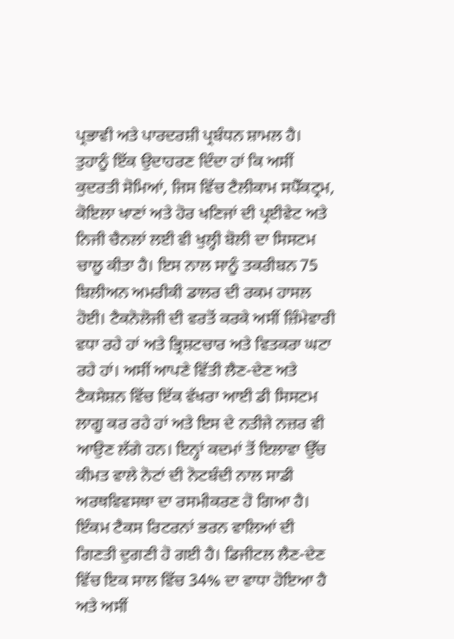ਪ੍ਰਭਾਵੀ ਅਤੇ ਪਾਰਦਰਸ਼ੀ ਪ੍ਰਬੰਧਨ ਸ਼ਾਮਲ ਹੈ। ਤੁਹਾਨੂੰ ਇੱਕ ਉਦਾਹਰਣ ਦਿੰਦਾ ਹਾਂ ਕਿ ਅਸੀਂ ਕੁਦਰਤੀ ਸੋਮਿਆਂ, ਜਿਸ ਵਿੱਚ ਟੈਲੀਕਾਮ ਸਪੈੱਕਟ੍ਰਮ, ਕੋਇਲਾ ਖਾਣਾਂ ਅਤੇ ਹੋਰ ਖਣਿਜਾਂ ਦੀ ਪ੍ਰਈਵੇਟ ਅਤੇ ਨਿਜੀ ਚੈਨਲਾਂ ਲਈ ਵੀ ਖੁਲ੍ਹੀ ਬੋਲੀ ਦਾ ਸਿਸਟਮ ਚਾਲੂ ਕੀਤਾ ਹੈ। ਇਸ ਨਾਲ ਸਾਨੂੰ ਤਕਰੀਬਨ 75 ਬਿਲੀਅਨ ਅਮਰੀਕੀ ਡਾਲਰ ਦੀ ਰਕਮ ਹਾਸਲ ਹੋਈ। ਟੈਕਨੋਲੋਜੀ ਦੀ ਵਰਤੋਂ ਕਰਕੇ ਅਸੀਂ ਜ਼ਿੰਮੇਵਾਰੀ ਵਧਾ ਰਹੇ ਹਾਂ ਅਤੇ ਭ੍ਰਿਸ਼ਟਚਾਰ ਅਤੇ ਵਿਤਕਰਾ ਘਟਾ ਰਹੇ ਹਾਂ। ਅਸੀਂ ਆਪਣੇ ਵਿੱਤੀ ਲੈਣ-ਦੇਣ ਅਤੇ ਟੈਕਸੇਸ਼ਨ ਵਿੱਚ ਇੱਕ ਵੱਖਰਾ ਆਈ ਡੀ ਸਿਸਟਮ ਲਾਗੂ ਕਰ ਰਹੇ ਹਾਂ ਅਤੇ ਇਸ ਦੇ ਨਤੀਜੇ ਨਜ਼ਰ ਵੀ ਆਉਣ ਲੱਗੇ ਹਨ। ਇਨ੍ਹਾਂ ਕਦਮਾਂ ਤੋਂ ਇਲਾਵਾ ਉੱਚ ਕੀਮਤ ਵਾਲੇ ਨੋਟਾਂ ਦੀ ਨੋਟਬੰਦੀ ਨਾਲ ਸਾਡੀ ਅਰਥਵਿਵਸਥਾ ਦਾ ਰਸਮੀਕਰਣ ਹੋ ਗਿਆ ਹੈ। ਇੰਕਮ ਟੈਕਸ ਰਿਟਰਨਾਂ ਭਰਨ ਵਾਲਿਆਂ ਦੀ ਗਿਣਤੀ ਦੁਗਣੀ ਹੋ ਗਈ ਹੈ। ਡਿਜੀਟਲ ਲੈਣ-ਦੇਣ ਵਿੱਚ ਇਕ ਸਾਲ ਵਿੱਚ 34% ਦਾ ਵਾਧਾ ਹੋਇਆ ਹੈ ਅਤੇ ਅਸੀਂ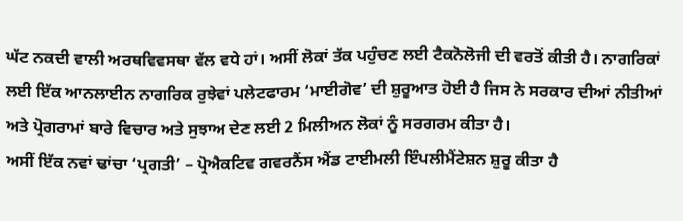ਘੱਟ ਨਕਦੀ ਵਾਲੀ ਅਰਥਵਿਵਸਥਾ ਵੱਲ ਵਧੇ ਹਾਂ। ਅਸੀਂ ਲੋਕਾਂ ਤੱਕ ਪਹੁੰਚਣ ਲਈ ਟੈਕਨੋਲੋਜੀ ਦੀ ਵਰਤੋਂ ਕੀਤੀ ਹੈ। ਨਾਗਰਿਕਾਂ ਲਈ ਇੱਕ ਆਨਲਾਈਨ ਨਾਗਰਿਕ ਰੁਝੇਵਾਂ ਪਲੇਟਫਾਰਮ ‘ਮਾਈਗੋਵ’ ਦੀ ਸ਼ੁਰੂਆਤ ਹੋਈ ਹੈ ਜਿਸ ਨੇ ਸਰਕਾਰ ਦੀਆਂ ਨੀਤੀਆਂ ਅਤੇ ਪ੍ਰੋਗਰਾਮਾਂ ਬਾਰੇ ਵਿਚਾਰ ਅਤੇ ਸੁਝਾਅ ਦੇਣ ਲਈ 2 ਮਿਲੀਅਨ ਲੋਕਾਂ ਨੂੰ ਸਰਗਰਮ ਕੀਤਾ ਹੈ।
ਅਸੀਂ ਇੱਕ ਨਵਾਂ ਢਾਂਚਾ ‘ਪ੍ਰਗਤੀ’ – ਪ੍ਰੋਐਕਟਿਵ ਗਵਰਨੈਂਸ ਐਂਡ ਟਾਈਮਲੀ ਇੰਪਲੀਮੈਂਟੇਸ਼ਨ ਸ਼ੁਰੂ ਕੀਤਾ ਹੈ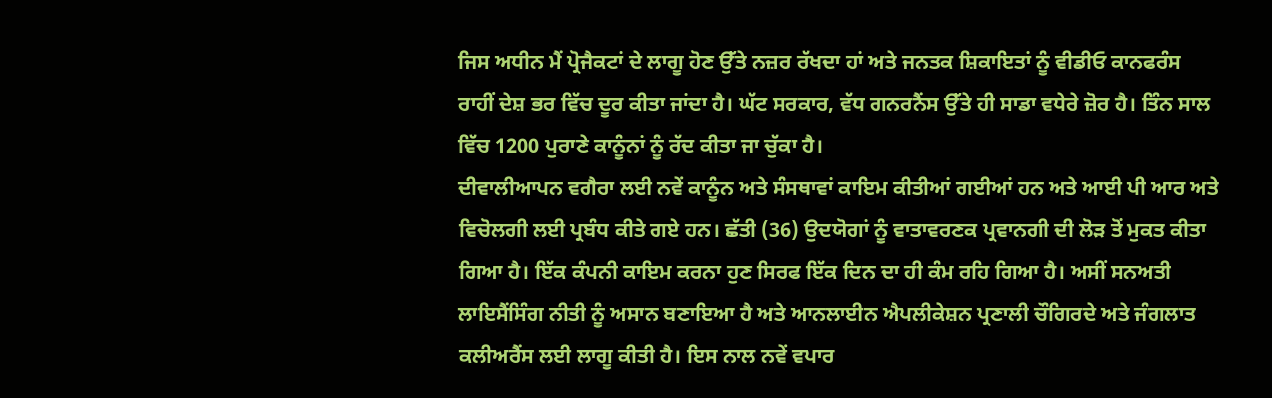ਜਿਸ ਅਧੀਨ ਮੈਂ ਪ੍ਰੋਜੈਕਟਾਂ ਦੇ ਲਾਗੂ ਹੋਣ ਉੱਤੇ ਨਜ਼ਰ ਰੱਖਦਾ ਹਾਂ ਅਤੇ ਜਨਤਕ ਸ਼ਿਕਾਇਤਾਂ ਨੂੰ ਵੀਡੀਓ ਕਾਨਫਰੰਸ ਰਾਹੀਂ ਦੇਸ਼ ਭਰ ਵਿੱਚ ਦੂਰ ਕੀਤਾ ਜਾਂਦਾ ਹੈ। ਘੱਟ ਸਰਕਾਰ, ਵੱਧ ਗਨਰਨੈਂਸ ਉੱਤੇ ਹੀ ਸਾਡਾ ਵਧੇਰੇ ਜ਼ੋਰ ਹੈ। ਤਿੰਨ ਸਾਲ ਵਿੱਚ 1200 ਪੁਰਾਣੇ ਕਾਨੂੰਨਾਂ ਨੂੰ ਰੱਦ ਕੀਤਾ ਜਾ ਚੁੱਕਾ ਹੈ।
ਦੀਵਾਲੀਆਪਨ ਵਗੈਰਾ ਲਈ ਨਵੇਂ ਕਾਨੂੰਨ ਅਤੇ ਸੰਸਥਾਵਾਂ ਕਾਇਮ ਕੀਤੀਆਂ ਗਈਆਂ ਹਨ ਅਤੇ ਆਈ ਪੀ ਆਰ ਅਤੇ ਵਿਚੋਲਗੀ ਲਈ ਪ੍ਰਬੰਧ ਕੀਤੇ ਗਏ ਹਨ। ਛੱਤੀ (36) ਉਦਯੋਗਾਂ ਨੂੰ ਵਾਤਾਵਰਣਕ ਪ੍ਰਵਾਨਗੀ ਦੀ ਲੋੜ ਤੋਂ ਮੁਕਤ ਕੀਤਾ ਗਿਆ ਹੈ। ਇੱਕ ਕੰਪਨੀ ਕਾਇਮ ਕਰਨਾ ਹੁਣ ਸਿਰਫ ਇੱਕ ਦਿਨ ਦਾ ਹੀ ਕੰਮ ਰਹਿ ਗਿਆ ਹੈ। ਅਸੀਂ ਸਨਅਤੀ ਲਾਇਸੈਂਸਿੰਗ ਨੀਤੀ ਨੂੰ ਅਸਾਨ ਬਣਾਇਆ ਹੈ ਅਤੇ ਆਨਲਾਈਨ ਐਪਲੀਕੇਸ਼ਨ ਪ੍ਰਣਾਲੀ ਚੌਗਿਰਦੇ ਅਤੇ ਜੰਗਲਾਤ ਕਲੀਅਰੈਂਸ ਲਈ ਲਾਗੂ ਕੀਤੀ ਹੈ। ਇਸ ਨਾਲ ਨਵੇਂ ਵਪਾਰ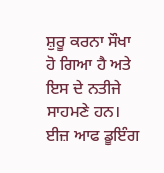ਸ਼ੁਰੂ ਕਰਨਾ ਸੌਖਾ ਹੋ ਗਿਆ ਹੈ ਅਤੇ ਇਸ ਦੇ ਨਤੀਜੇ ਸਾਹਮਣੇ ਹਨ।
ਈਜ਼ ਆਫ ਡੂਇੰਗ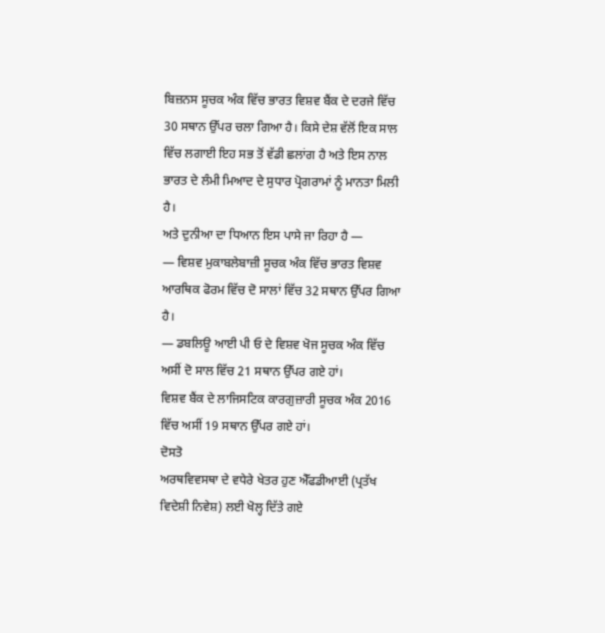ਬਿਜ਼ਨਸ ਸੂਚਕ ਅੰਕ ਵਿੱਚ ਭਾਰਤ ਵਿਸ਼ਵ ਬੈਂਕ ਦੇ ਦਰਜੇ ਵਿੱਚ 30 ਸਥਾਨ ਉੱਪਰ ਚਲਾ ਗਿਆ ਹੈ। ਕਿਸੇ ਦੇਸ਼ ਵੱਲੋਂ ਇਕ ਸਾਲ ਵਿੱਚ ਲਗਾਈ ਇਹ ਸਭ ਤੋਂ ਵੱਡੀ ਛਲਾਂਗ ਹੈ ਅਤੇ ਇਸ ਨਾਲ ਭਾਰਤ ਦੇ ਲੰਮੀ ਮਿਆਦ ਦੇ ਸੁਧਾਰ ਪ੍ਰੋਗਰਾਮਾਂ ਨੂੰ ਮਾਨਤਾ ਮਿਲੀ ਹੈ।
ਅਤੇ ਦੁਨੀਆ ਦਾ ਧਿਆਨ ਇਸ ਪਾਸੇ ਜਾ ਰਿਹਾ ਹੈ —
— ਵਿਸ਼ਵ ਮੁਕਾਬਲੇਬਾਜ਼ੀ ਸੂਚਕ ਅੰਕ ਵਿੱਚ ਭਾਰਤ ਵਿਸ਼ਵ ਆਰਥਿਕ ਫੋਰਮ ਵਿੱਚ ਦੋ ਸਾਲਾਂ ਵਿੱਚ 32 ਸਥਾਨ ਉੱਪਰ ਗਿਆ ਹੈ।
— ਡਬਲਿਊ ਆਈ ਪੀ ਓ ਦੇ ਵਿਸ਼ਵ ਖੋਜ ਸੂਚਕ ਅੰਕ ਵਿੱਚ ਅਸੀਂ ਦੋ ਸਾਲ ਵਿੱਚ 21 ਸਥਾਨ ਉੱਪਰ ਗਏ ਹਾਂ।
ਵਿਸ਼ਵ ਬੈਂਕ ਦੇ ਲਾਜਿਸਟਿਕ ਕਾਰਗੁਜ਼ਾਰੀ ਸੂਚਕ ਅੰਕ 2016 ਵਿੱਚ ਅਸੀਂ 19 ਸਥਾਨ ਉੱਪਰ ਗਏ ਹਾਂ।
ਦੋਸਤੋ
ਅਰਥਵਿਵਸਥਾ ਦੇ ਵਧੇਰੇ ਖੇਤਰ ਹੁਣ ਐੱਫਡੀਆਈ (ਪ੍ਰਤੱਖ ਵਿਦੇਸ਼ੀ ਨਿਵੇਸ਼) ਲਈ ਖੋਲ੍ਹ ਦਿੱਤੇ ਗਏ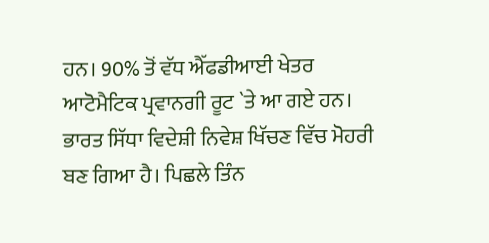ਹਨ। 90% ਤੋਂ ਵੱਧ ਐੱਫਡੀਆਈ ਖੇਤਰ ਆਟੋਮੈਟਿਕ ਪ੍ਰਵਾਨਗੀ ਰੂਟ `ਤੇ ਆ ਗਏ ਹਨ। ਭਾਰਤ ਸਿੱਧਾ ਵਿਦੇਸ਼ੀ ਨਿਵੇਸ਼ ਖਿੱਚਣ ਵਿੱਚ ਮੋਹਰੀ ਬਣ ਗਿਆ ਹੈ। ਪਿਛਲੇ ਤਿੰਨ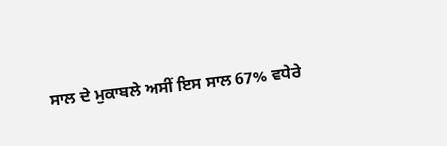ਸਾਲ ਦੇ ਮੁਕਾਬਲੇ ਅਸੀਂ ਇਸ ਸਾਲ 67% ਵਧੇਰੇ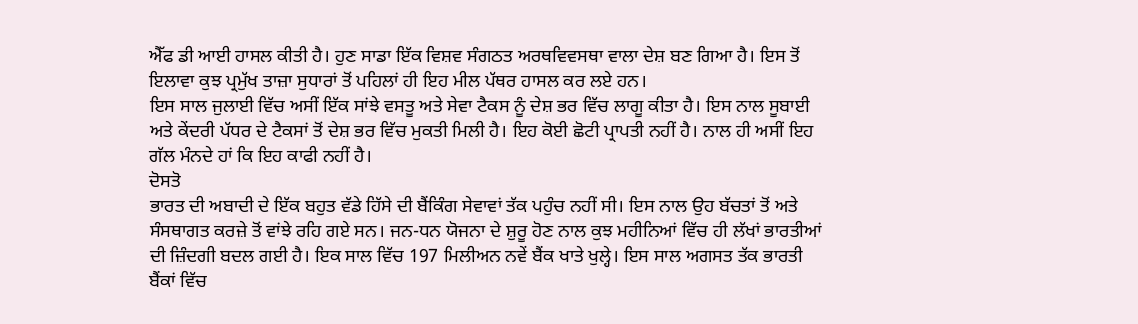ਐੱਫ ਡੀ ਆਈ ਹਾਸਲ ਕੀਤੀ ਹੈ। ਹੁਣ ਸਾਡਾ ਇੱਕ ਵਿਸ਼ਵ ਸੰਗਠਤ ਅਰਥਵਿਵਸਥਾ ਵਾਲਾ ਦੇਸ਼ ਬਣ ਗਿਆ ਹੈ। ਇਸ ਤੋਂ ਇਲਾਵਾ ਕੁਝ ਪ੍ਰਮੁੱਖ ਤਾਜ਼ਾ ਸੁਧਾਰਾਂ ਤੋਂ ਪਹਿਲਾਂ ਹੀ ਇਹ ਮੀਲ ਪੱਥਰ ਹਾਸਲ ਕਰ ਲਏ ਹਨ।
ਇਸ ਸਾਲ ਜੁਲਾਈ ਵਿੱਚ ਅਸੀਂ ਇੱਕ ਸਾਂਝੇ ਵਸਤੂ ਅਤੇ ਸੇਵਾ ਟੈਕਸ ਨੂੰ ਦੇਸ਼ ਭਰ ਵਿੱਚ ਲਾਗੂ ਕੀਤਾ ਹੈ। ਇਸ ਨਾਲ ਸੂਬਾਈ ਅਤੇ ਕੇਂਦਰੀ ਪੱਧਰ ਦੇ ਟੈਕਸਾਂ ਤੋਂ ਦੇਸ਼ ਭਰ ਵਿੱਚ ਮੁਕਤੀ ਮਿਲੀ ਹੈ। ਇਹ ਕੋਈ ਛੋਟੀ ਪ੍ਰਾਪਤੀ ਨਹੀਂ ਹੈ। ਨਾਲ ਹੀ ਅਸੀਂ ਇਹ ਗੱਲ ਮੰਨਦੇ ਹਾਂ ਕਿ ਇਹ ਕਾਫੀ ਨਹੀਂ ਹੈ।
ਦੋਸਤੋ
ਭਾਰਤ ਦੀ ਅਬਾਦੀ ਦੇ ਇੱਕ ਬਹੁਤ ਵੱਡੇ ਹਿੱਸੇ ਦੀ ਬੈਂਕਿੰਗ ਸੇਵਾਵਾਂ ਤੱਕ ਪਹੁੰਚ ਨਹੀਂ ਸੀ। ਇਸ ਨਾਲ ਉਹ ਬੱਚਤਾਂ ਤੋਂ ਅਤੇ ਸੰਸਥਾਗਤ ਕਰਜ਼ੇ ਤੋਂ ਵਾਂਝੇ ਰਹਿ ਗਏ ਸਨ। ਜਨ-ਧਨ ਯੋਜਨਾ ਦੇ ਸ਼ੁਰੂ ਹੋਣ ਨਾਲ ਕੁਝ ਮਹੀਨਿਆਂ ਵਿੱਚ ਹੀ ਲੱਖਾਂ ਭਾਰਤੀਆਂ ਦੀ ਜ਼ਿੰਦਗੀ ਬਦਲ ਗਈ ਹੈ। ਇਕ ਸਾਲ ਵਿੱਚ 197 ਮਿਲੀਅਨ ਨਵੇਂ ਬੈਂਕ ਖਾਤੇ ਖੁਲ੍ਹੇ। ਇਸ ਸਾਲ ਅਗਸਤ ਤੱਕ ਭਾਰਤੀ ਬੈਂਕਾਂ ਵਿੱਚ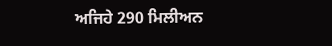ਅਜਿਹੇ 290 ਮਿਲੀਅਨ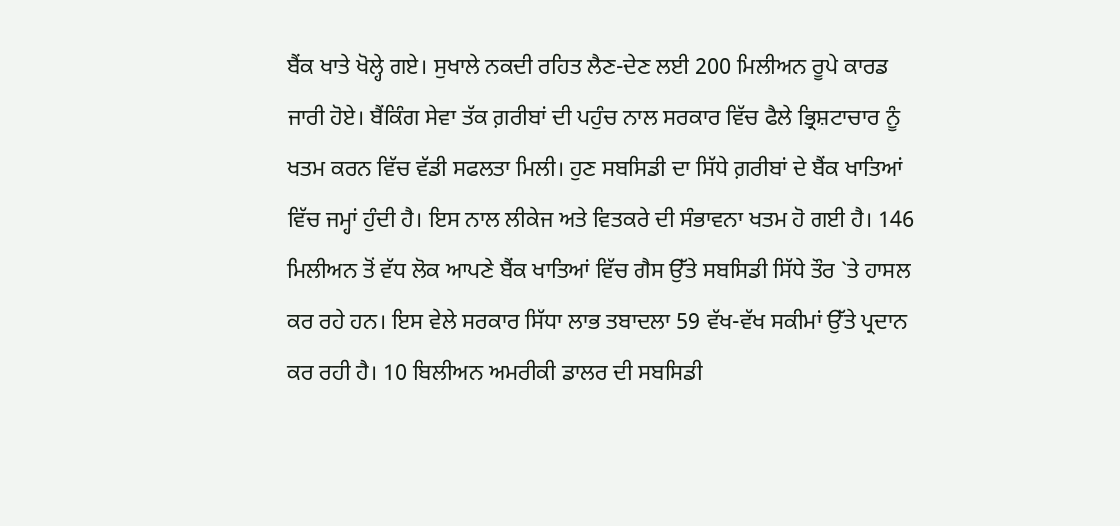ਬੈਂਕ ਖਾਤੇ ਖੋਲ੍ਹੇ ਗਏ। ਸੁਖਾਲੇ ਨਕਦੀ ਰਹਿਤ ਲੈਣ-ਦੇਣ ਲਈ 200 ਮਿਲੀਅਨ ਰੂਪੇ ਕਾਰਡ ਜਾਰੀ ਹੋਏ। ਬੈਂਕਿੰਗ ਸੇਵਾ ਤੱਕ ਗ਼ਰੀਬਾਂ ਦੀ ਪਹੁੰਚ ਨਾਲ ਸਰਕਾਰ ਵਿੱਚ ਫੈਲੇ ਭ੍ਰਿਸ਼ਟਾਚਾਰ ਨੂੰ ਖਤਮ ਕਰਨ ਵਿੱਚ ਵੱਡੀ ਸਫਲਤਾ ਮਿਲੀ। ਹੁਣ ਸਬਸਿਡੀ ਦਾ ਸਿੱਧੇ ਗ਼ਰੀਬਾਂ ਦੇ ਬੈਂਕ ਖਾਤਿਆਂ ਵਿੱਚ ਜਮ੍ਹਾਂ ਹੁੰਦੀ ਹੈ। ਇਸ ਨਾਲ ਲੀਕੇਜ ਅਤੇ ਵਿਤਕਰੇ ਦੀ ਸੰਭਾਵਨਾ ਖਤਮ ਹੋ ਗਈ ਹੈ। 146 ਮਿਲੀਅਨ ਤੋਂ ਵੱਧ ਲੋਕ ਆਪਣੇ ਬੈਂਕ ਖਾਤਿਆਂ ਵਿੱਚ ਗੈਸ ਉੱਤੇ ਸਬਸਿਡੀ ਸਿੱਧੇ ਤੌਰ `ਤੇ ਹਾਸਲ ਕਰ ਰਹੇ ਹਨ। ਇਸ ਵੇਲੇ ਸਰਕਾਰ ਸਿੱਧਾ ਲਾਭ ਤਬਾਦਲਾ 59 ਵੱਖ-ਵੱਖ ਸਕੀਮਾਂ ਉੱਤੇ ਪ੍ਰਦਾਨ ਕਰ ਰਹੀ ਹੈ। 10 ਬਿਲੀਅਨ ਅਮਰੀਕੀ ਡਾਲਰ ਦੀ ਸਬਸਿਡੀ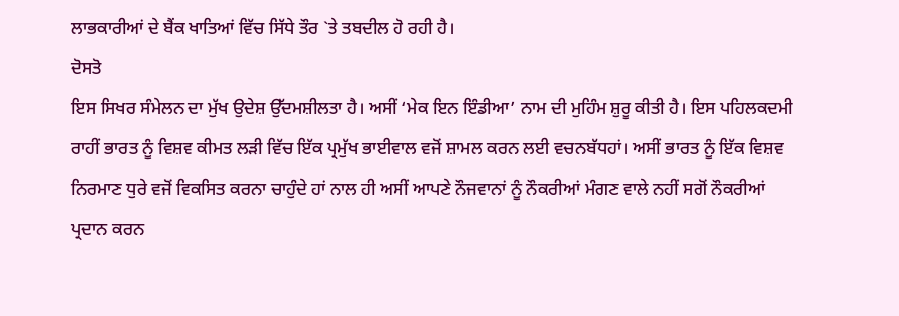ਲਾਭਕਾਰੀਆਂ ਦੇ ਬੈਂਕ ਖਾਤਿਆਂ ਵਿੱਚ ਸਿੱਧੇ ਤੌਰ `ਤੇ ਤਬਦੀਲ ਹੋ ਰਹੀ ਹੈ।
ਦੋਸਤੋ
ਇਸ ਸਿਖਰ ਸੰਮੇਲਨ ਦਾ ਮੁੱਖ ਉਦੇਸ਼ ਉੱਦਮਸ਼ੀਲਤਾ ਹੈ। ਅਸੀਂ ‘ਮੇਕ ਇਨ ਇੰਡੀਆ’ ਨਾਮ ਦੀ ਮੁਹਿੰਮ ਸ਼ੁਰੂ ਕੀਤੀ ਹੈ। ਇਸ ਪਹਿਲਕਦਮੀ ਰਾਹੀਂ ਭਾਰਤ ਨੂੰ ਵਿਸ਼ਵ ਕੀਮਤ ਲੜੀ ਵਿੱਚ ਇੱਕ ਪ੍ਰਮੁੱਖ ਭਾਈਵਾਲ ਵਜੋਂ ਸ਼ਾਮਲ ਕਰਨ ਲਈ ਵਚਨਬੱਧਹਾਂ। ਅਸੀਂ ਭਾਰਤ ਨੂੰ ਇੱਕ ਵਿਸ਼ਵ ਨਿਰਮਾਣ ਧੁਰੇ ਵਜੋਂ ਵਿਕਸਿਤ ਕਰਨਾ ਚਾਹੁੰਦੇ ਹਾਂ ਨਾਲ ਹੀ ਅਸੀਂ ਆਪਣੇ ਨੌਜਵਾਨਾਂ ਨੂੰ ਨੌਕਰੀਆਂ ਮੰਗਣ ਵਾਲੇ ਨਹੀਂ ਸਗੋਂ ਨੌਕਰੀਆਂ ਪ੍ਰਦਾਨ ਕਰਨ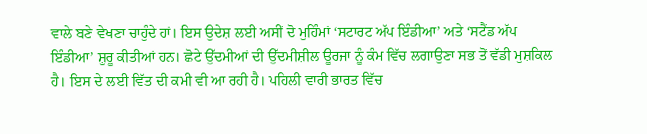ਵਾਲੇ ਬਣੇ ਵੇਖਣਾ ਚਾਹੁੰਦੇ ਹਾਂ। ਇਸ ਉਦੇਸ਼ ਲਈ ਅਸੀਂ ਦੋ ਮੁਹਿੰਮਾਂ ‘ਸਟਾਰਟ ਅੱਪ ਇੰਡੀਆ’ ਅਤੇ ‘ਸਟੈਂਡ ਅੱਪ ਇੰਡੀਆ’ ਸ਼ੁਰੂ ਕੀਤੀਆਂ ਹਨ। ਛੋਟੇ ਉੱਦਮੀਆਂ ਦੀ ਉੱਦਮੀਸ਼ੀਲ ਊਰਜਾ ਨੂੰ ਕੰਮ ਵਿੱਚ ਲਗਾਉਣਾ ਸਭ ਤੋਂ ਵੱਡੀ ਮੁਸ਼ਕਿਲ ਹੈ। ਇਸ ਦੇ ਲਈ ਵਿੱਤ ਦੀ ਕਮੀ ਵੀ ਆ ਰਹੀ ਹੈ। ਪਹਿਲੀ ਵਾਰੀ ਭਾਰਤ ਵਿੱਚ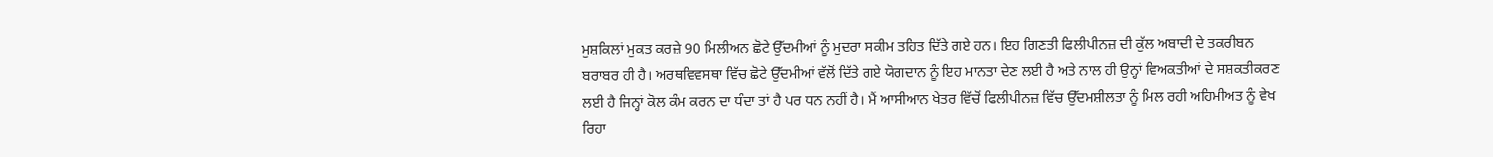ਮੁਸ਼ਕਿਲਾਂ ਮੁਕਤ ਕਰਜ਼ੇ 90 ਮਿਲੀਅਨ ਛੋਟੇ ਉੱਦਮੀਆਂ ਨੂੰ ਮੁਦਰਾ ਸਕੀਮ ਤਹਿਤ ਦਿੱਤੇ ਗਏ ਹਨ। ਇਹ ਗਿਣਤੀ ਫਿਲੀਪੀਨਜ਼ ਦੀ ਕੁੱਲ ਅਬਾਦੀ ਦੇ ਤਕਰੀਬਨ ਬਰਾਬਰ ਹੀ ਹੈ। ਅਰਥਵਿਵਸਥਾ ਵਿੱਚ ਛੋਟੇ ਉੱਦਮੀਆਂ ਵੱਲੋਂ ਦਿੱਤੇ ਗਏ ਯੋਗਦਾਨ ਨੂੰ ਇਹ ਮਾਨਤਾ ਦੇਣ ਲਈ ਹੈ ਅਤੇ ਨਾਲ ਹੀ ਉਨ੍ਹਾਂ ਵਿਅਕਤੀਆਂ ਦੇ ਸਸ਼ਕਤੀਕਰਣ ਲਈ ਹੈ ਜਿਨ੍ਹਾਂ ਕੋਲ ਕੰਮ ਕਰਨ ਦਾ ਧੰਦਾ ਤਾਂ ਹੈ ਪਰ ਧਨ ਨਹੀਂ ਹੈ। ਮੈਂ ਆਸੀਆਨ ਖੇਤਰ ਵਿੱਚੋਂ ਫਿਲੀਪੀਨਜ਼ ਵਿੱਚ ਉੱਦਮਸ਼ੀਲਤਾ ਨੂੰ ਮਿਲ ਰਹੀ ਅਹਿਮੀਅਤ ਨੂੰ ਵੇਖ ਰਿਹਾ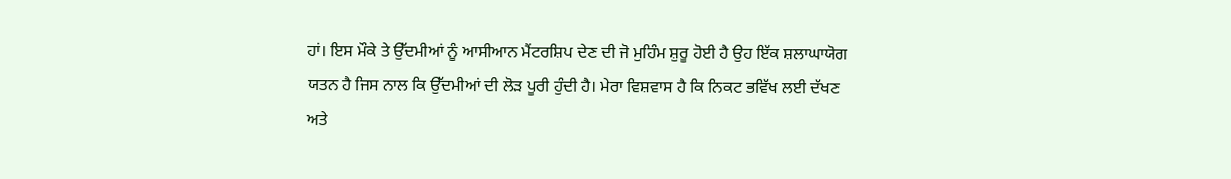ਹਾਂ। ਇਸ ਮੌਕੇ ਤੇ ਉੱਦਮੀਆਂ ਨੂੰ ਆਸੀਆਨ ਮੈਂਟਰਸ਼ਿਪ ਦੇਣ ਦੀ ਜੋ ਮੁਹਿੰਮ ਸ਼ੁਰੂ ਹੋਈ ਹੈ ਉਹ ਇੱਕ ਸ਼ਲਾਘਾਯੋਗ ਯਤਨ ਹੈ ਜਿਸ ਨਾਲ ਕਿ ਉੱਦਮੀਆਂ ਦੀ ਲੋੜ ਪੂਰੀ ਹੁੰਦੀ ਹੈ। ਮੇਰਾ ਵਿਸ਼ਵਾਸ ਹੈ ਕਿ ਨਿਕਟ ਭਵਿੱਖ ਲਈ ਦੱਖਣ ਅਤੇ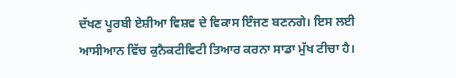ਦੱਖਣ ਪੂਰਬੀ ਏਸ਼ੀਆ ਵਿਸ਼ਵ ਦੇ ਵਿਕਾਸ ਇੰਜਣ ਬਣਨਗੇ। ਇਸ ਲਈ ਆਸੀਆਨ ਵਿੱਚ ਕੁਨੈਕਟੀਵਿਟੀ ਤਿਆਰ ਕਰਨਾ ਸਾਡਾ ਮੁੱਖ ਟੀਚਾ ਹੈ।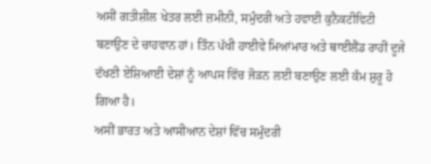ਅਸੀਂ ਗਤੀਸ਼ੀਲ ਖੇਤਰ ਲਈ ਜ਼ਮੀਨੀ, ਸਮੁੰਦਰੀ ਅਤੇ ਹਵਾਈ ਕੁਨੈਕਟੀਵਿਟੀ ਬਣਾਉਣ ਦੇ ਚਾਹਵਾਨ ਹਾਂ। ਤਿੰਨ ਪੱਖੀ ਹਾਈਵੇ ਮਿਆਂਮਾਰ ਅਤੇ ਥਾਈਲੈਂਡ ਰਾਹੀਂ ਦੂਜੇ ਦੱਖਣੀ ਏਸ਼ਿਆਈ ਦੇਸ਼ਾਂ ਨੂੰ ਆਪਸ ਵਿੱਚ ਜੋੜਨ ਲਈ ਬਣਾਉਣ ਲਈ ਕੰਮ ਸ਼ੁਰੂ ਹੋ ਗਿਆ ਹੈ।
ਅਸੀਂ ਭਾਰਤ ਅਤੇ ਆਸੀਆਨ ਦੇਸ਼ਾਂ ਵਿੱਚ ਸਮੁੰਦਰੀ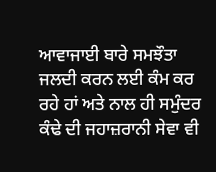ਆਵਾਜਾਈ ਬਾਰੇ ਸਮਝੌਤਾ ਜਲਦੀ ਕਰਨ ਲਈ ਕੰਮ ਕਰ ਰਹੇ ਹਾਂ ਅਤੇ ਨਾਲ ਹੀ ਸਮੁੰਦਰ ਕੰਢੇ ਦੀ ਜਹਾਜ਼ਰਾਨੀ ਸੇਵਾ ਵੀ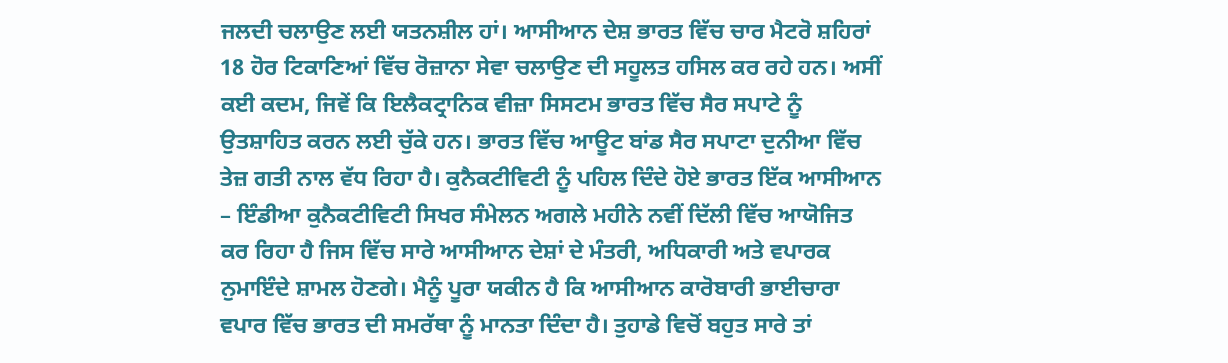ਜਲਦੀ ਚਲਾਉਣ ਲਈ ਯਤਨਸ਼ੀਲ ਹਾਂ। ਆਸੀਆਨ ਦੇਸ਼ ਭਾਰਤ ਵਿੱਚ ਚਾਰ ਮੈਟਰੋ ਸ਼ਹਿਰਾਂ 18 ਹੋਰ ਟਿਕਾਣਿਆਂ ਵਿੱਚ ਰੋਜ਼ਾਨਾ ਸੇਵਾ ਚਲਾਉਣ ਦੀ ਸਹੂਲਤ ਹਸਿਲ ਕਰ ਰਹੇ ਹਨ। ਅਸੀਂ ਕਈ ਕਦਮ, ਜਿਵੇਂ ਕਿ ਇਲੈਕਟ੍ਰਾਨਿਕ ਵੀਜ਼ਾ ਸਿਸਟਮ ਭਾਰਤ ਵਿੱਚ ਸੈਰ ਸਪਾਟੇ ਨੂੰ ਉਤਸ਼ਾਹਿਤ ਕਰਨ ਲਈ ਚੁੱਕੇ ਹਨ। ਭਾਰਤ ਵਿੱਚ ਆਊਟ ਬਾਂਡ ਸੈਰ ਸਪਾਟਾ ਦੁਨੀਆ ਵਿੱਚ ਤੇਜ਼ ਗਤੀ ਨਾਲ ਵੱਧ ਰਿਹਾ ਹੈ। ਕੁਨੈਕਟੀਵਿਟੀ ਨੂੰ ਪਹਿਲ ਦਿੰਦੇ ਹੋਏ ਭਾਰਤ ਇੱਕ ਆਸੀਆਨ – ਇੰਡੀਆ ਕੁਨੈਕਟੀਵਿਟੀ ਸਿਖਰ ਸੰਮੇਲਨ ਅਗਲੇ ਮਹੀਨੇ ਨਵੀਂ ਦਿੱਲੀ ਵਿੱਚ ਆਯੋਜਿਤ ਕਰ ਰਿਹਾ ਹੈ ਜਿਸ ਵਿੱਚ ਸਾਰੇ ਆਸੀਆਨ ਦੇਸ਼ਾਂ ਦੇ ਮੰਤਰੀ, ਅਧਿਕਾਰੀ ਅਤੇ ਵਪਾਰਕ ਨੁਮਾਇੰਦੇ ਸ਼ਾਮਲ ਹੋਣਗੇ। ਮੈਨੂੰ ਪੂਰਾ ਯਕੀਨ ਹੈ ਕਿ ਆਸੀਆਨ ਕਾਰੋਬਾਰੀ ਭਾਈਚਾਰਾ ਵਪਾਰ ਵਿੱਚ ਭਾਰਤ ਦੀ ਸਮਰੱਥਾ ਨੂੰ ਮਾਨਤਾ ਦਿੰਦਾ ਹੈ। ਤੁਹਾਡੇ ਵਿਚੋਂ ਬਹੁਤ ਸਾਰੇ ਤਾਂ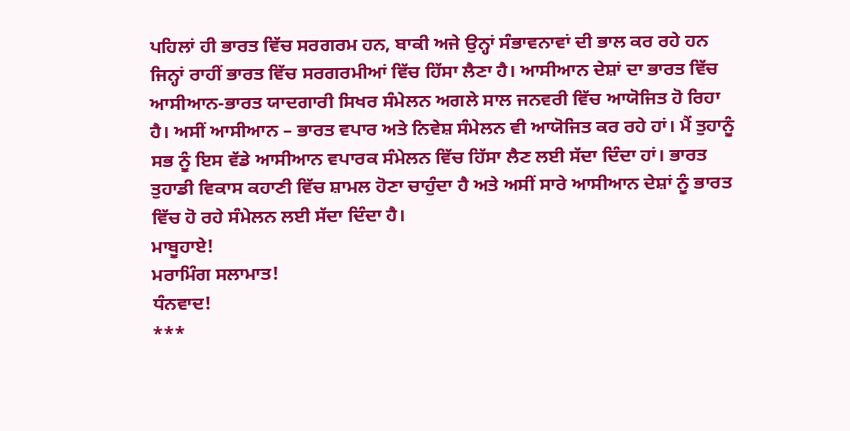ਪਹਿਲਾਂ ਹੀ ਭਾਰਤ ਵਿੱਚ ਸਰਗਰਮ ਹਨ, ਬਾਕੀ ਅਜੇ ਉਨ੍ਹਾਂ ਸੰਭਾਵਨਾਵਾਂ ਦੀ ਭਾਲ ਕਰ ਰਹੇ ਹਨ ਜਿਨ੍ਹਾਂ ਰਾਹੀਂ ਭਾਰਤ ਵਿੱਚ ਸਰਗਰਮੀਆਂ ਵਿੱਚ ਹਿੱਸਾ ਲੈਣਾ ਹੈ। ਆਸੀਆਨ ਦੇਸ਼ਾਂ ਦਾ ਭਾਰਤ ਵਿੱਚ ਆਸੀਆਨ-ਭਾਰਤ ਯਾਦਗਾਰੀ ਸਿਖਰ ਸੰਮੇਲਨ ਅਗਲੇ ਸਾਲ ਜਨਵਰੀ ਵਿੱਚ ਆਯੋਜਿਤ ਹੋ ਰਿਹਾ ਹੈ। ਅਸੀਂ ਆਸੀਆਨ – ਭਾਰਤ ਵਪਾਰ ਅਤੇ ਨਿਵੇਸ਼ ਸੰਮੇਲਨ ਵੀ ਆਯੋਜਿਤ ਕਰ ਰਹੇ ਹਾਂ। ਮੈਂ ਤੁਹਾਨੂੰ ਸਭ ਨੂੰ ਇਸ ਵੱਡੇ ਆਸੀਆਨ ਵਪਾਰਕ ਸੰਮੇਲਨ ਵਿੱਚ ਹਿੱਸਾ ਲੈਣ ਲਈ ਸੱਦਾ ਦਿੰਦਾ ਹਾਂ। ਭਾਰਤ ਤੁਹਾਡੀ ਵਿਕਾਸ ਕਹਾਣੀ ਵਿੱਚ ਸ਼ਾਮਲ ਹੋਣਾ ਚਾਹੁੰਦਾ ਹੈ ਅਤੇ ਅਸੀਂ ਸਾਰੇ ਆਸੀਆਨ ਦੇਸ਼ਾਂ ਨੂੰ ਭਾਰਤ ਵਿੱਚ ਹੋ ਰਹੇ ਸੰਮੇਲਨ ਲਈ ਸੱਦਾ ਦਿੰਦਾ ਹੈ।
ਮਾਬੂਹਾਏ!
ਮਰਾਮਿੰਗ ਸਲਾਮਾਤ!
ਧੰਨਵਾਦ!
***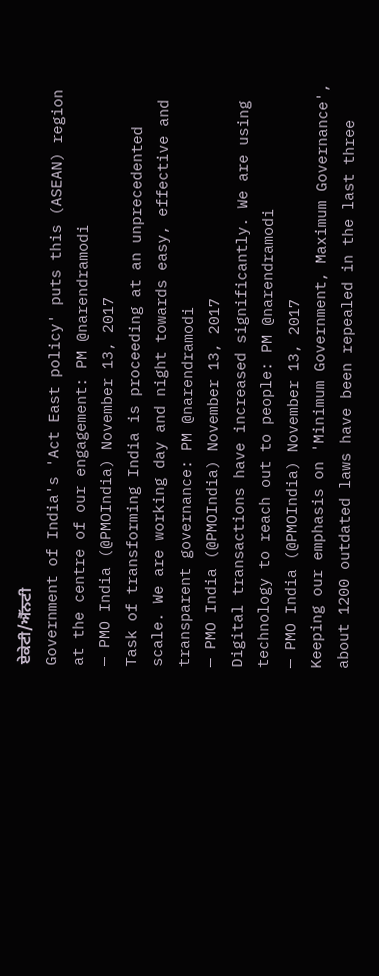ਏਕੇਟੀ/ਐੱਨਟੀ
Government of India's 'Act East policy' puts this (ASEAN) region at the centre of our engagement: PM @narendramodi
— PMO India (@PMOIndia) November 13, 2017
Task of transforming India is proceeding at an unprecedented scale. We are working day and night towards easy, effective and transparent governance: PM @narendramodi
— PMO India (@PMOIndia) November 13, 2017
Digital transactions have increased significantly. We are using technology to reach out to people: PM @narendramodi
— PMO India (@PMOIndia) November 13, 2017
Keeping our emphasis on 'Minimum Government, Maximum Governance', about 1200 outdated laws have been repealed in the last three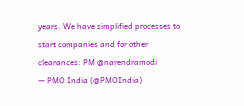years. We have simplified processes to start companies and for other clearances: PM @narendramodi
— PMO India (@PMOIndia)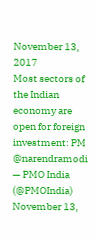November 13, 2017
Most sectors of the Indian economy are open for foreign investment: PM @narendramodi
— PMO India (@PMOIndia) November 13,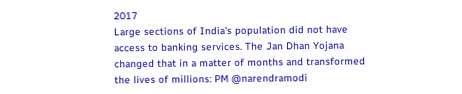2017
Large sections of India's population did not have access to banking services. The Jan Dhan Yojana changed that in a matter of months and transformed the lives of millions: PM @narendramodi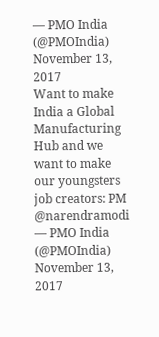— PMO India (@PMOIndia) November 13, 2017
Want to make India a Global Manufacturing Hub and we want to make our youngsters job creators: PM @narendramodi
— PMO India (@PMOIndia) November 13, 2017